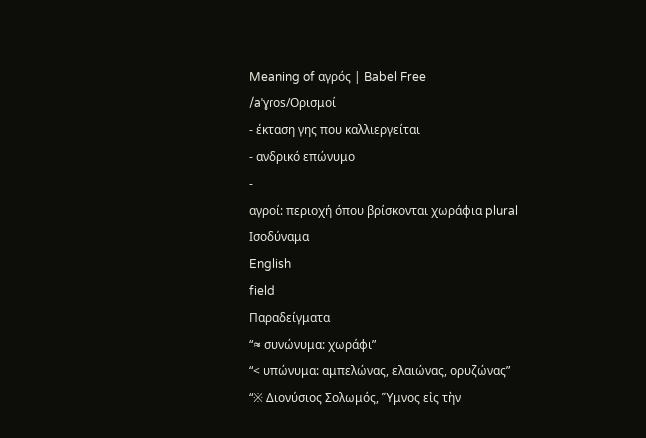Meaning of αγρός | Babel Free
/aˈɣɾos/Ορισμοί
- έκταση γης που καλλιεργείται
- ανδρικό επώνυμο
-
αγροί: περιοχή όπου βρίσκονται χωράφια plural
Ισοδύναμα
English
field
Παραδείγματα
“≈ συνώνυμα: χωράφι”
“< υπώνυμα: αμπελώνας, ελαιώνας, ορυζώνας”
“※ Διονύσιος Σολωμός, Ὕμνος εἰς τὴν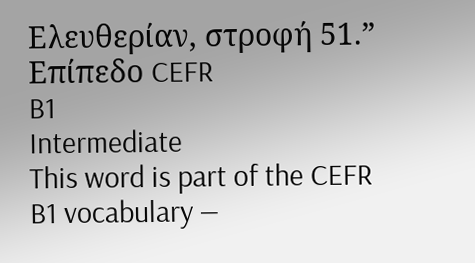Ελευθερίαν, στροφή 51.”
Επίπεδο CEFR
B1
Intermediate
This word is part of the CEFR B1 vocabulary —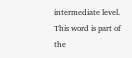intermediate level.
This word is part of the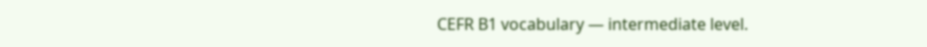CEFR B1 vocabulary — intermediate level.